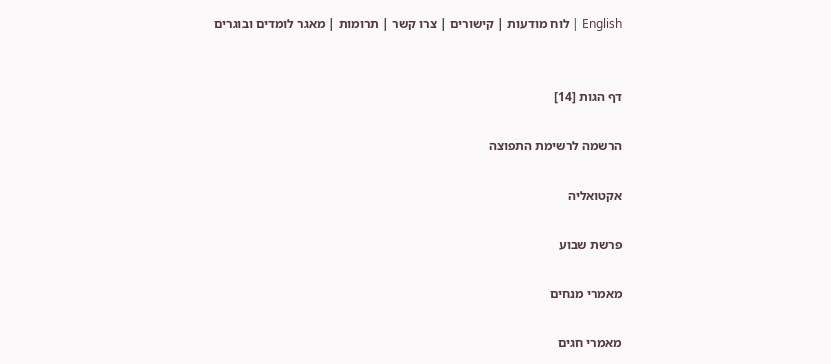English | לוח מודעות | קישורים | צרו קשר | תרומות | מאגר לומדים ובוגרים


דף הגות [14]

הרשמה לרשימת התפוצה

אקטואליה

פרשת שבוע

מאמרי מנחים

מאמרי חגים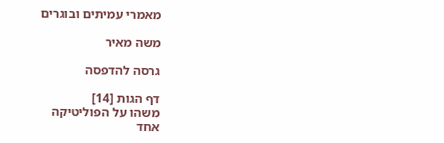מאמרי עמיתים ובוגרים

משה מאיר

גרסה להדפסה

דף הגות [14]
משהו על הפוליטיקה
אחד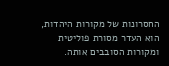החסרונות של מקורות היהדות, הוא העדר מסורת פוליטית ומקורות הסובבים אותה.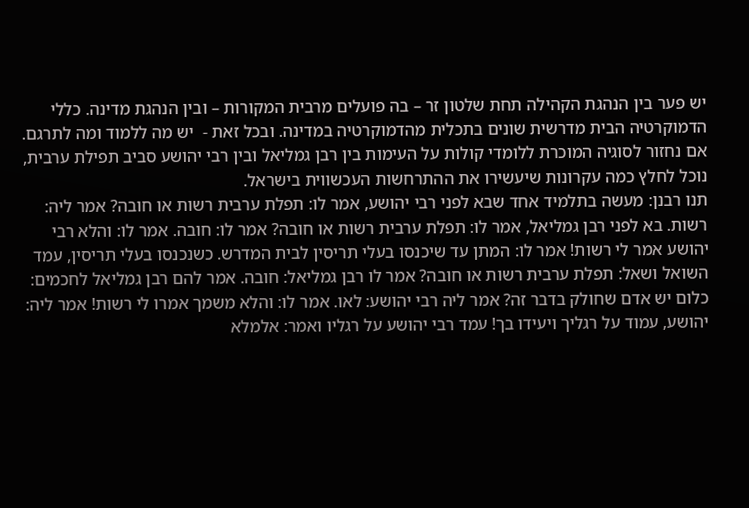יש פער בין הנהגת הקהילה תחת שלטון זר – בה פועלים מרבית המקורות – ובין הנהגת מדינה. כללי הדמוקרטיה הבית מדרשית שונים בתכלית מהדמוקרטיה במדינה. ובכל זאת -  יש מה ללמוד ומה לתרגם. אם נחזור לסוגיה המוכרת ללומדי קולות על העימות בין רבן גמליאל ובין רבי יהושע סביב תפילת ערבית, נוכל לחלץ כמה עקרונות שיעשירו את ההתרחשות העכשווית בישראל.
תנו רבנן: מעשה בתלמיד אחד שבא לפני רבי יהושע, אמר לו: תפלת ערבית רשות או חובה? אמר ליה: רשות. בא לפני רבן גמליאל, אמר לו: תפלת ערבית רשות או חובה? אמר לו: חובה. אמר לו: והלא רבי יהושע אמר לי רשות! אמר לו: המתן עד שיכנסו בעלי תריסין לבית המדרש. כשנכנסו בעלי תריסין, עמד השואל ושאל: תפלת ערבית רשות או חובה? אמר לו רבן גמליאל: חובה. אמר להם רבן גמליאל לחכמים: כלום יש אדם שחולק בדבר זה? אמר ליה רבי יהושע: לאו. אמר לו: והלא משמך אמרו לי רשות! אמר ליה: יהושע, עמוד על רגליך ויעידו בך! עמד רבי יהושע על רגליו ואמר: אלמלא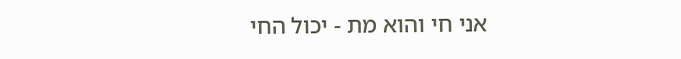אני חי והוא מת - יכול החי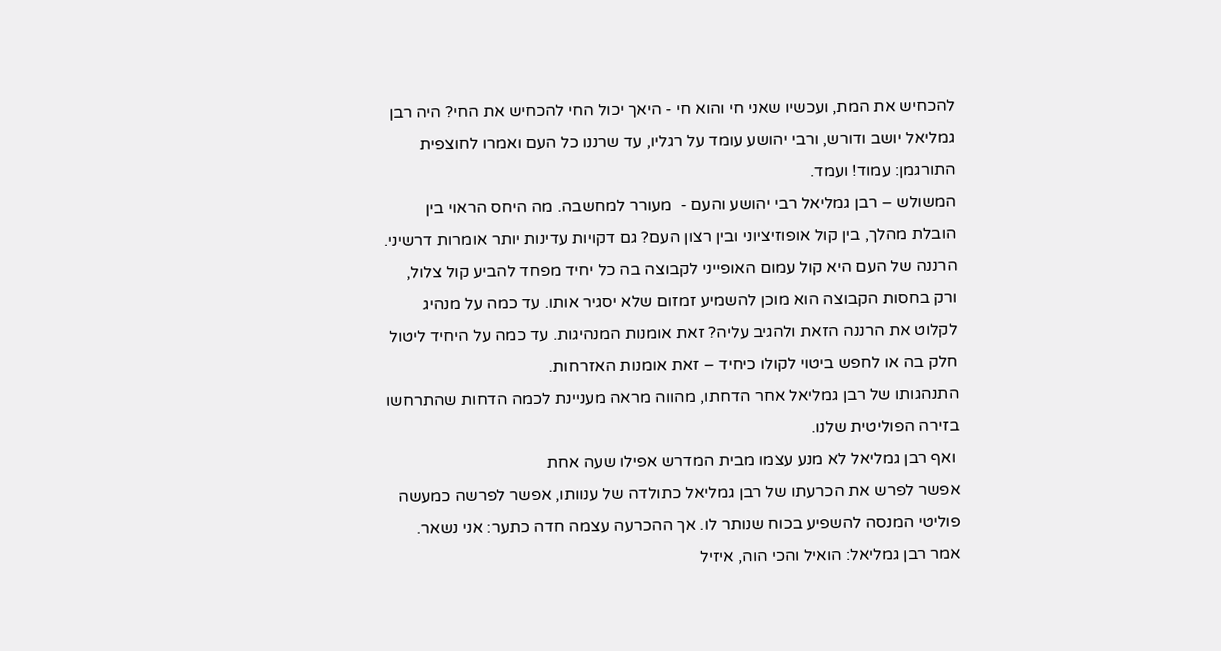להכחיש את המת, ועכשיו שאני חי והוא חי - היאך יכול החי להכחיש את החי? היה רבן גמליאל יושב ודורש, ורבי יהושע עומד על רגליו, עד שרננו כל העם ואמרו לחוצפית התורגמן: עמוד! ועמד.
המשולש – רבן גמליאל רבי יהושע והעם -  מעורר למחשבה. מה היחס הראוי בין הובלת מהלך, בין קול אופוזיציוני ובין רצון העם? גם דקויות עדינות יותר אומרות דרשיני. הרננה של העם היא קול עמום האופייני לקבוצה בה כל יחיד מפחד להביע קול צלול, ורק בחסות הקבוצה הוא מוכן להשמיע זמזום שלא יסגיר אותו. עד כמה על מנהיג לקלוט את הרננה הזאת ולהגיב עליה? זאת אומנות המנהיגות. עד כמה על היחיד ליטול חלק בה או לחפש ביטוי לקולו כיחיד – זאת אומנות האזרחות.
התנהגותו של רבן גמליאל אחר הדחתו, מהווה מראה מעניינת לכמה הדחות שהתרחשו בזירה הפוליטית שלנו.
 ואף רבן גמליאל לא מנע עצמו מבית המדרש אפילו שעה אחת
אפשר לפרש את הכרעתו של רבן גמליאל כתולדה של ענוותו, אפשר לפרשה כמעשה פוליטי המנסה להשפיע בכוח שנותר לו. אך ההכרעה עצמה חדה כתער: אני נשאר.
אמר רבן גמליאל: הואיל והכי הוה, איזיל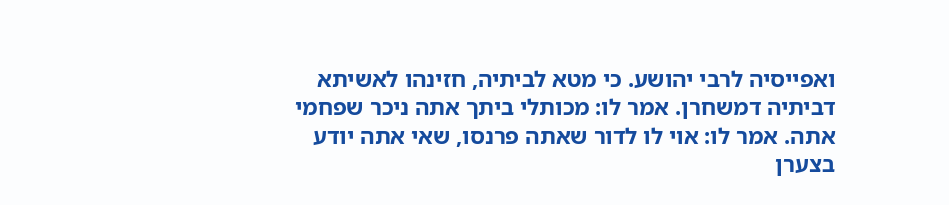ואפייסיה לרבי יהושע. כי מטא לביתיה, חזינהו לאשיתא דביתיה דמשחרן. אמר לו: מכותלי ביתך אתה ניכר שפחמי אתה. אמר לו: אוי לו לדור שאתה פרנסו, שאי אתה יודע בצערן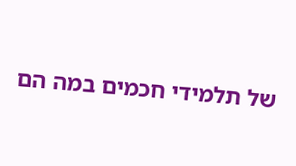של תלמידי חכמים במה הם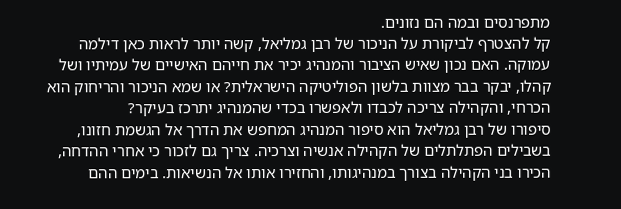מתפרנסים ובמה הם נזונים.
קל להצטרף לביקורת על הניכור של רבן גמליאל, קשה יותר לראות כאן דילמה עמוקה. האם נכון שאיש הציבור והמנהיג יכיר את חייהם האישיים של עמיתיו ושל קהלו, יבקר בבר מצוות בלשון הפוליטיקה הישראלית? או שמא הניכור והריחוק הוא הכרחי, והקהילה צריכה לכבדו ולאפשרו בכדי שהמנהיג יתרכז בעיקר?
סיפורו של רבן גמליאל הוא סיפור המנהיג המחפש את הדרך אל הגשמת חזונו, בשבילים הפתלתלים של הקהילה אנשיה וצרכיה. צריך גם לזכור כי אחרי ההדחה, הכירו בני הקהילה בצורך במנהיגותו, והחזירו אותו אל הנשיאות. בימים ההם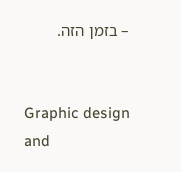– בזמן הזה.


Graphic design and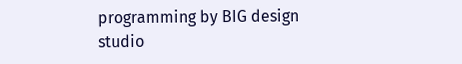programming by BIG design studio